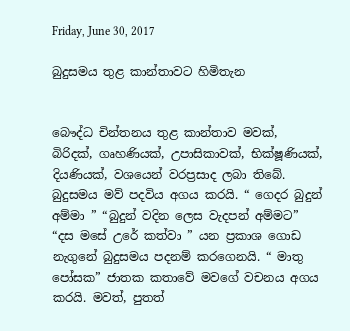Friday, June 30, 2017

බුදුසමය තුළ කාන්තාවට හිමිතැන


බෞද්ධ චින්තනය තුළ කාන්තාව මවක්, බිරිදක්, ගෘහණියක්, උපාසිකාවක්, භික්ෂූණියක්, දියණියක්, වශයෙන් වරප්‍රසාද ලබා තිබේ. බුදුසමය මව් පදවිය අගය කරයි. “ ගෙදර බුදුන් අම්මා ” “බුදුන් වදින ලෙස වැදපන් අම්මට” “දස මසේ උරේ කත්වා ” යන ප්‍රකාශ ගොඩ නැගුනේ බුදුසමය පදනම් කරගෙනයි. “ මාතු පෝසක” ජාතක කතාවේ මවගේ වචනය අගය කරයි. මවත්, පුතත්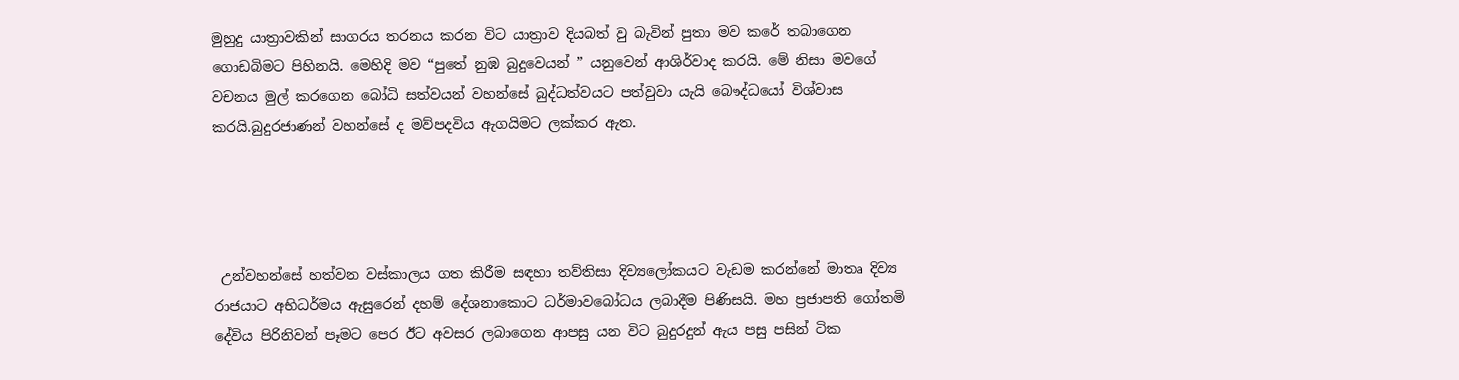මුහුදු යාත්‍රාවකින් සාගරය තරනය කරන විට යාත්‍රාව දියබත් වු බැවින් පුතා මව කරේ තබාගෙන ගොඩබිමට පිහිනයි. මෙහිදි මව “පුතේ නුඹ බුදුවෙයන් ” යනුවෙන් ආශිර්වාද කරයි. මේ නිසා මවගේ වචනය මුල් කරගෙන බෝධි සත්වයන් වහන්සේ බුද්ධත්වයට පත්වුවා යැයි බෞද්ධයෝ විශ්වාස කරයි.බුදුරජාණන් වහන්සේ ද මව්පදවිය ඇගයිමට ලක්කර ඇත.




 උන්වහන්සේ හත්වන වස්කාලය ගත කිරීම සඳහා තව්තිසා දිව්‍යලෝකයට වැඩම කරන්නේ මාතෘ දිව්‍ය රාජයාට අභිධර්මය ඇසුරෙන් දහම් දේශනාකොට ධර්මාවබෝධය ලබාදීම පිණිසයි. මහ ප්‍රජාපති ගෝතමි දේවිය පිරිනිවන් පෑමට පෙර ඊට අවසර ලබාගෙන ආපසු යන විට බුදුරදුන් ඇය පසු පසින් ටික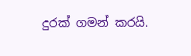දුරක් ගමන් කරයි.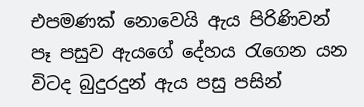එපමණක් නොවෙයි ඇය පිරිණිවන් පෑ පසුව ඇයගේ දේහය රැගෙන යන විටද බුදුරදුන් ඇය පසු පසින්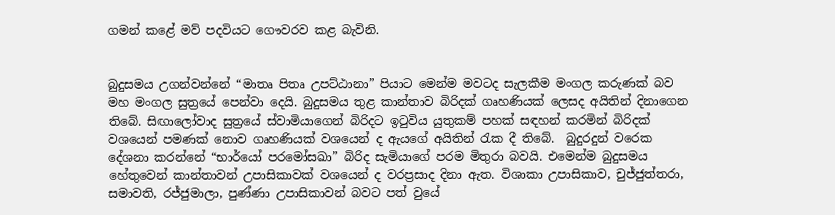ගමන් කළේ මව් පදවියට ගෞවරව කළ බැවිනි.


බුදුසමය උගන්වන්නේ “මාතෘ පිතෘ උපට්ඨානා” පියාට මෙන්ම මවටද සැලකීම මංගල කරුණක් බව මහ මංගල සුත්‍රයේ පෙන්වා දෙයි. බුදුසමය තුළ කාන්තාව බිරිදක් ගෘහණියක් ලෙසද අයිතින් දිනාගෙන තිබේ. සිඟාලෝවාද සුත්‍රයේ ස්වාමියාගෙන් බිරිදට ඉටුවිය යුතුකම් පහක් සඳහන් කරමින් බිරිදක් වශයෙන් පමණක් නොව ගෘහණියක් වශයෙන් ද ඇයගේ අයිතින් රැක දී තිබේ.  බුදුරදුන් වරෙක දේශනා කරන්නේ “භාර්යෝ පරමෝසඛා” බිරිද සැමියාගේ පරම මිතුරා බවයි. එමෙන්ම බුදුසමය හේතුවෙන් කාන්තාවන් උපාසිකාවක් වශයෙන් ද වරප්‍රසාද දිනා ඇත. විශාකා උපාසිකාව, චුජ්ජුත්තරා, සමාවති, රජ්ජුමාලා, පුණ්ණා උපාසිකාවන් බවට පත් වුයේ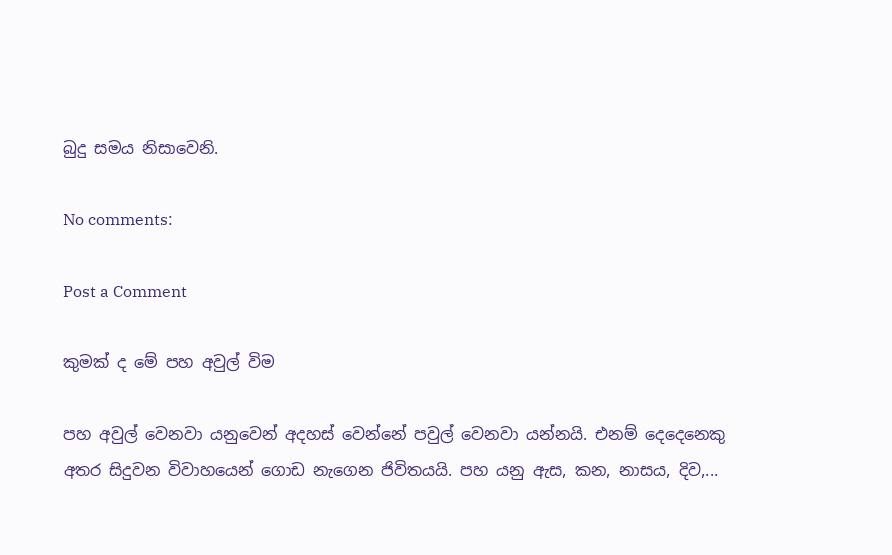බුදු සමය නිසාවෙනි.

No comments:

Post a Comment

කුමක් ද මේ පහ අවුල් විම

පහ අවුල් වෙනවා යනුවෙන් අදහස් වෙන්නේ පවුල් වෙනවා යන්නයි. එනම් දෙදෙනෙකු අතර සිදුවන විවාහයෙන් ගොඩ නැගෙන ජිවිතයයි. පහ යනු ඇස, කන, නාසය, දිව,...